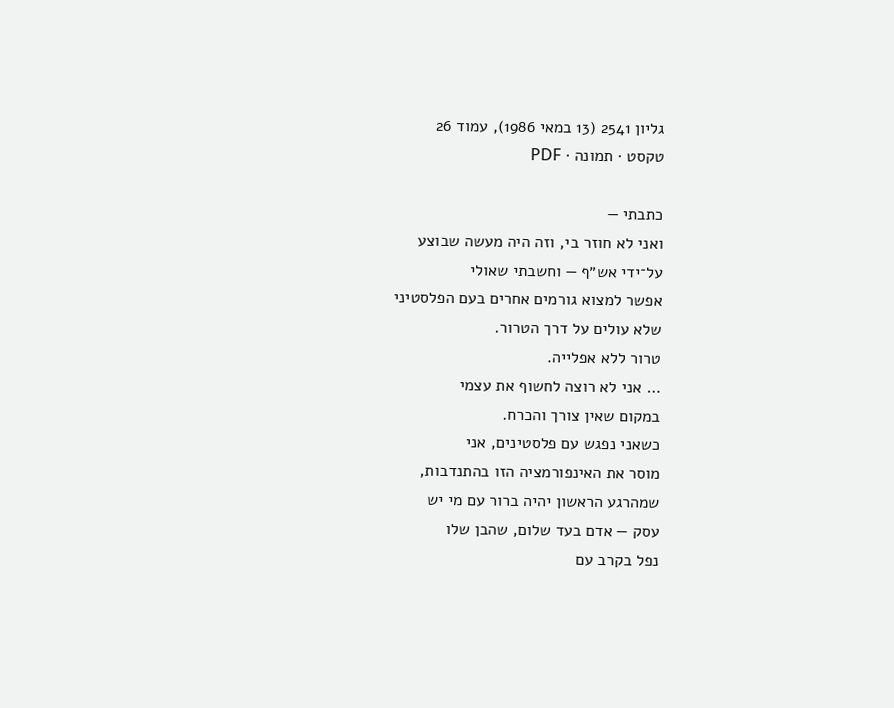גליון 2541 (13 במאי 1986), עמוד 26
טקסט · תמונה · PDF

כתבתי —
ואני לא חוזר בי, וזה היה מעשה שבוצע
על־ידי אש״ף — וחשבתי שאולי
אפשר למצוא גורמים אחרים בעם הפלסטיני
שלא עולים על דרך הטרור.
טרור ללא אפלייה.
… אני לא רוצה לחשוף את עצמי
במקום שאין צורך והכרח.
כשאני נפגש עם פלסטינים, אני
מוסר את האינפורמציה הזו בהתנדבות,
שמהרגע הראשון יהיה ברור עם מי יש
עסק — אדם בעד שלום, שהבן שלו
נפל בקרב עם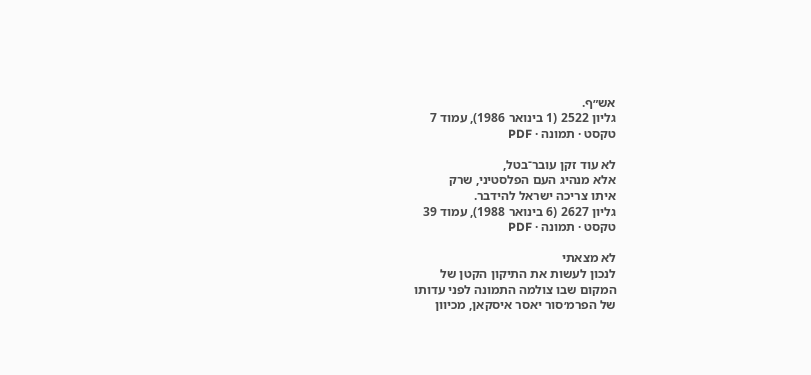אש״ף.
גליון 2522 (1 בינואר 1986), עמוד 7
טקסט · תמונה · PDF

לא עוד זקן עובר־בטל,
אלא מנהיג העם הפלסטיני, שרק
איתו צריכה ישראל להידבר.
גליון 2627 (6 בינואר 1988), עמוד 39
טקסט · תמונה · PDF

לא מצאתי
לנכון לעשות את התיקון הקטן של
המקום שבו צולמה התמונה לפני עדותו
של הפרמ׳סור יאסר איסקאן, מכיוון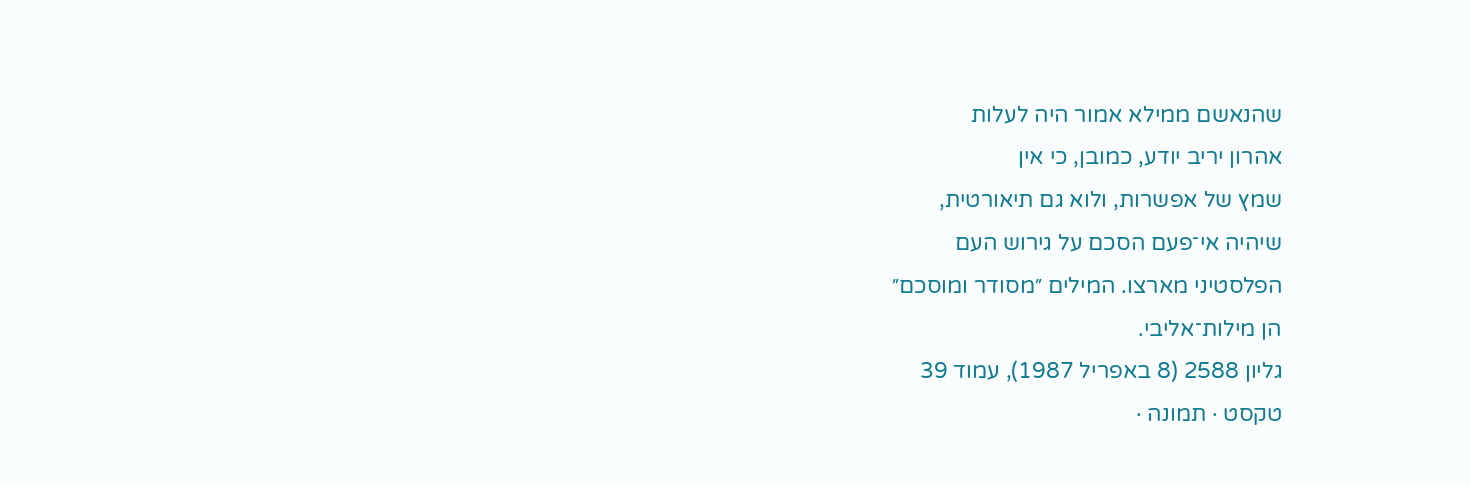שהנאשם ממילא אמור היה לעלות
אהרון יריב יודע, כמובן, כי אין
שמץ של אפשרות, ולוא גם תיאורטית,
שיהיה אי־פעם הסכם על גירוש העם
הפלסטיני מארצו. המילים ״מסודר ומוסכם״
הן מילות־אליבי.
גליון 2588 (8 באפריל 1987), עמוד 39
טקסט · תמונה ·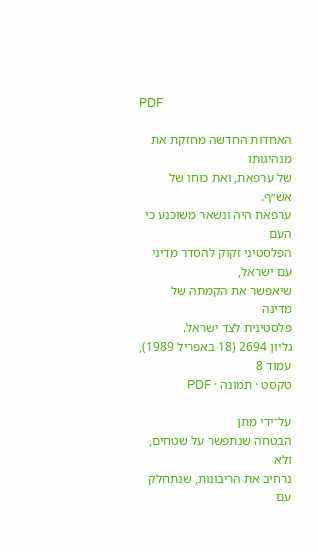PDF

האחדות החדשה מחזקת את מנהיגותו
של ערפאת, ואת כוחו של אש״ף.
ערפאת היה ונשאר משוכנע כי העם
הפלסטיני זקוק להסדר מדיני עם ישראל,
שיאפשר את הקמתה של מדינה
פלסטינית לצד ישראל.
גליון 2694 (18 באפריל 1989), עמוד 8
טקסט · תמונה · PDF

על־ידי מתן
הבטחה שנתפשר על שטחים, ולא
נרחיב את הריבונות, שנתחלק עם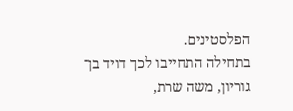הפלסטינים.
בתחילה התחייבו לכך דויד בן־
גוריון, משה שרת,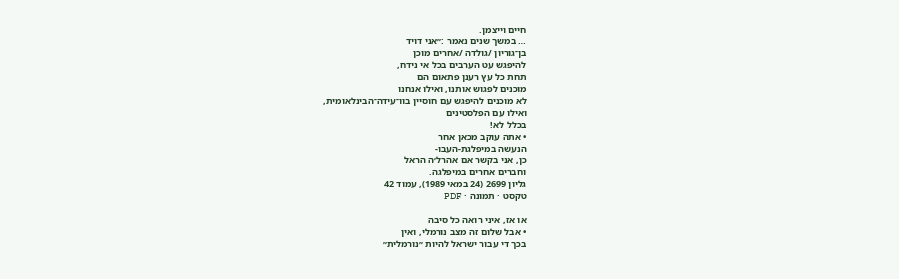חיים וייצמן.
… במשך שנים נאמר :״אני דויד
בן־גוריון /גולדה /אחרים מוכן
להיפגש עט הערבים בכל אי נידח,
תחת כל עץ רענן פתאום הם
מוכנים לפגוש אותנו, ואילו אנחנו
לא מוכנים להיפגש עם חוסיין בוו־עידה־הבינלאומית,
ואילו עם הפלסטינים
בכלל לא!
• אתה עוקב מכאן אחר
הנעשה במיפלגת-העבו-
כן, אני בקשר אם אהרל׳ה הראל
וחברים אחרים במיפלגה.
גליון 2699 (24 במאי 1989), עמוד 42
טקסט · תמונה · PDF

או אז, איני רואה כל סיבה
• אבל שלום זה מצב נורמלי, ואין
בכך די עבור ישראל להיות ״נורמלית״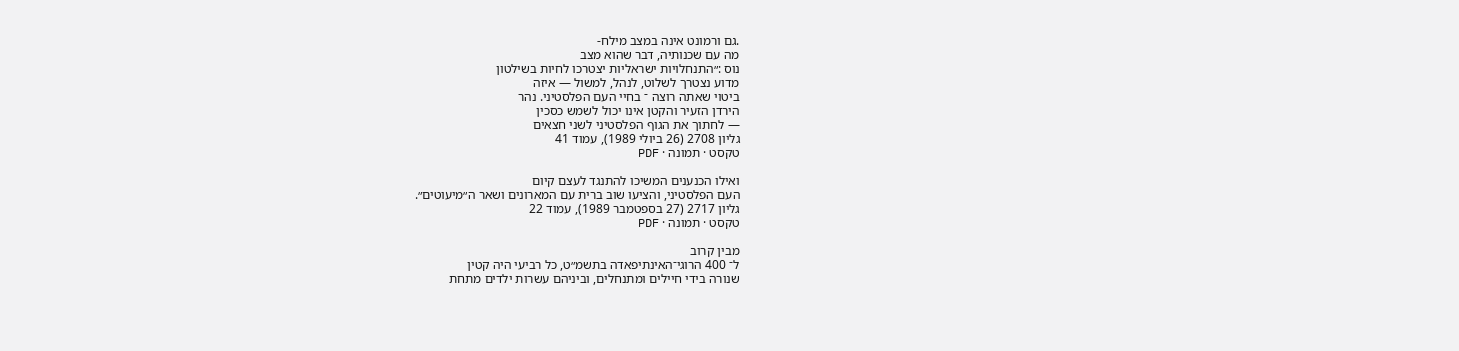.גם ורמונט אינה במצב מילח-
מה עם שכנותיה, דבר שהוא מצב
נוס :״התנחלויות ישראליות יצטרכו לחיות בשילטון
מדוע נצטרך לשלוט, לנהל, למשול — איזה
ביטוי שאתה רוצה ־ בחיי העם הפלסטיני. נהר
הירדן הזעיר והקטן אינו יכול לשמש כסכין
— לחתוך את הגוף הפלסטיני לשני חצאים
גליון 2708 (26 ביולי 1989), עמוד 41
טקסט · תמונה · PDF

ואילו הכנענים המשיכו להתנגד לעצם קיום
העם הפלסטיני, והציעו שוב ברית עם המארונים ושאר ה״מיעוטים״.
גליון 2717 (27 בספטמבר 1989), עמוד 22
טקסט · תמונה · PDF

מבין קרוב
ל־ 400 הרוגי־האינתיפאדה בתשמ״ט, כל רביעי היה קטין
שנורה בידי חיילים ומתנחלים, וביניהם עשרות ילדים מתחת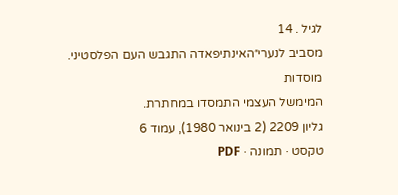לגיל . 14
מסביב לנערי״האינתיפאדה התגבש העם הפלסטיני. מוסדות
המימשל העצמי התמסדו במחתרת.
גליון 2209 (2 בינואר 1980), עמוד 6
טקסט · תמונה · PDF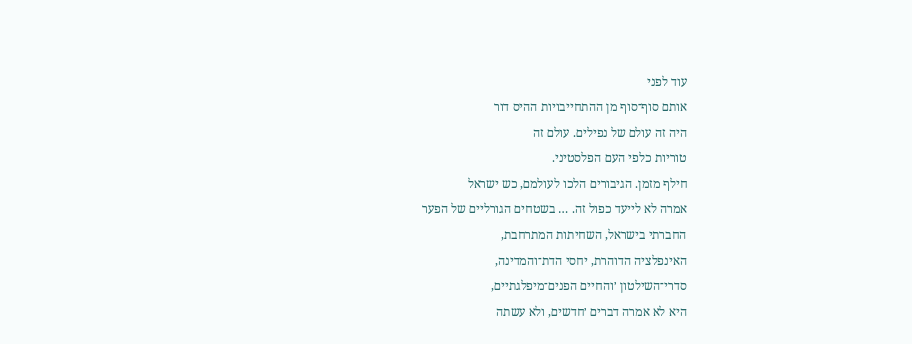עוד לפני
אותם סוף־סוף מן ההתחייבויות ההיס דור
היה זה עולם של נפילים. עולם זה
טוריות כלפי העם הפלסטיני.
חילף מזמן. הגיבורים הלכו לעולמם, כש ישראל
אמרה לא לייעד כפול זה. … בשטחים הגורליים של הפער
החברתי בישראל, השחיתות המתרחבת,
האינפלציה הדוהרת, יחסי הדת־והמדינה,
סדרי־השילטון ׳והחיים הפנים־מיפלגתיים,
היא לא אמרה דברים ׳חדשים, ולא עשתה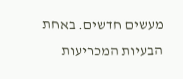מעשים חדשים. באחת הבעיות המכריעות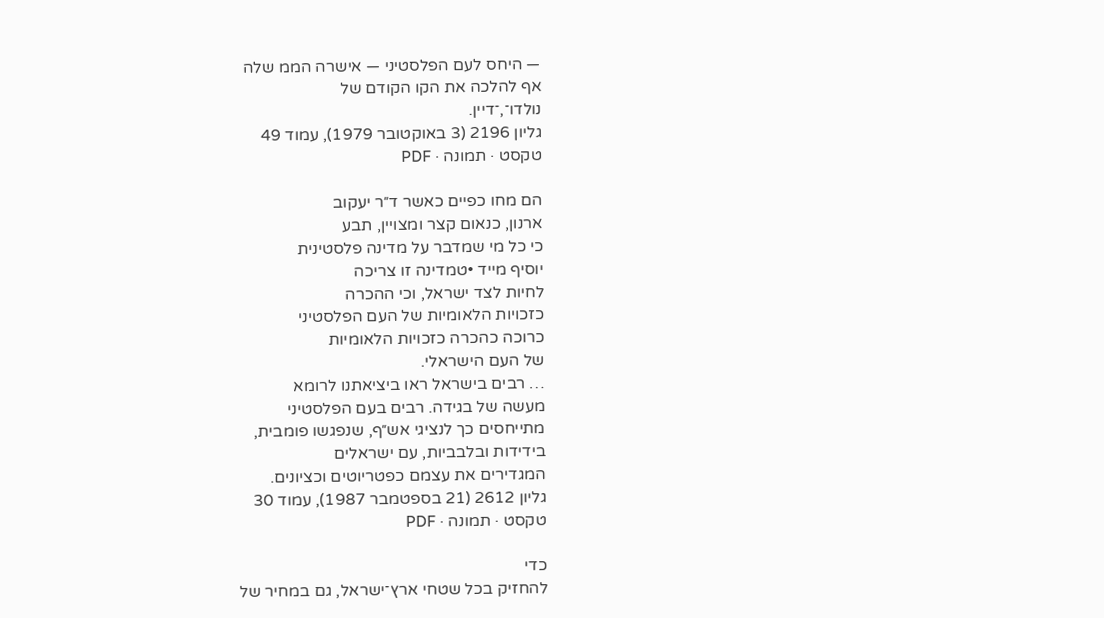— היחס לעם הפלסטיני — אישרה הממ שלה
אף להלכה את הקו הקודם של
נולדו־,־דיין.
גליון 2196 (3 באוקטובר 1979), עמוד 49
טקסט · תמונה · PDF

הם מחו כפיים כאשר ד״ר יעקוב
ארנון, כנאום קצר ומצויין, תבע
כי כל מי שמדבר על מדינה פלסטינית
יוסיף מייד •טמדינה זו צריכה
לחיות לצד ישראל, וכי ההכרה
כזכויות הלאומיות של העם הפלסטיני
כרוכה כהכרה כזכויות הלאומיות
של העם הישראלי.
… רבים בישראל ראו ביציאתנו לרומא
מעשה של בגידה. רבים בעם הפלסטיני
מתייחסים כך לנציגי אש״ף, שנפגשו פומבית,
בידידות ובלבביות, עם ישראלים
המגדירים את עצמם כפטריוטים וכציונים.
גליון 2612 (21 בספטמבר 1987), עמוד 30
טקסט · תמונה · PDF

כדי
להחזיק בכל שטחי ארץ־ישראל, גם במחיר של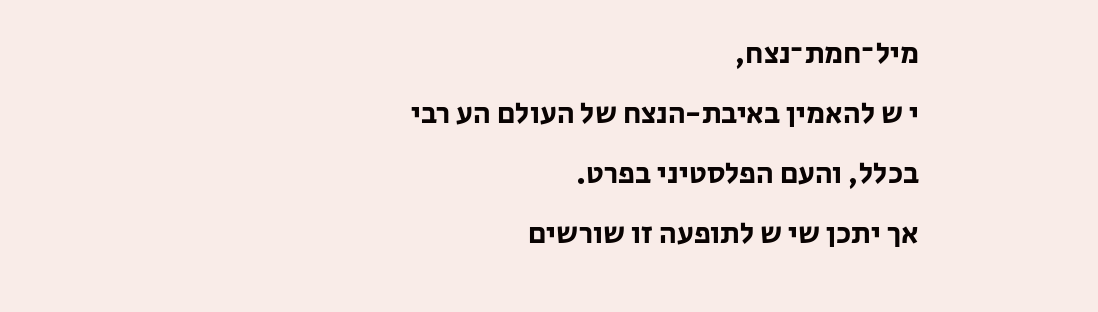מיל־חמת־נצח,
י ש להאמין באיבת-הנצח של העולם הע רבי
בכלל, והעם הפלסטיני בפרט.
אך יתכן שי ש לתופעה זו שורשים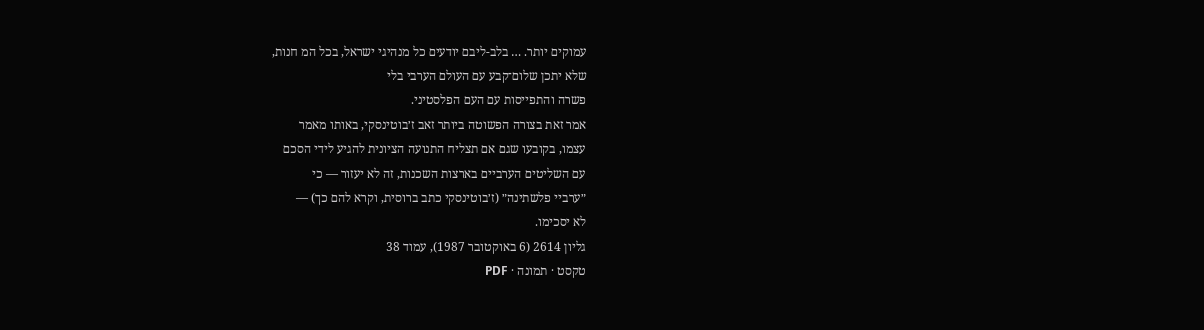עמוקים יותר. … בלב-ליבם יודעים כל מנהיגי ישראל, בכל המ חנות,
שלא יתכן שלום־קבע עם העולם הערבי בלי
פשרה והתפייסות עם העם הפלסטיני.
אמר זאת בצורה הפשוטה ביותר זאב ז׳בוטינסקי, באותו מאמר
עצמו, בקובעו שגם אם תצליח התנועה הציונית להגיע לידי הסכם
עם השליטים הערביים בארצות השכנות, זה לא יעזור — כי
״ערביי פלשתינה״ (ז׳בוטינסקי כתב ברוסית, וקרא להם כך) —
לא יסכימו.
גליון 2614 (6 באוקטובר 1987), עמוד 38
טקסט · תמונה · PDF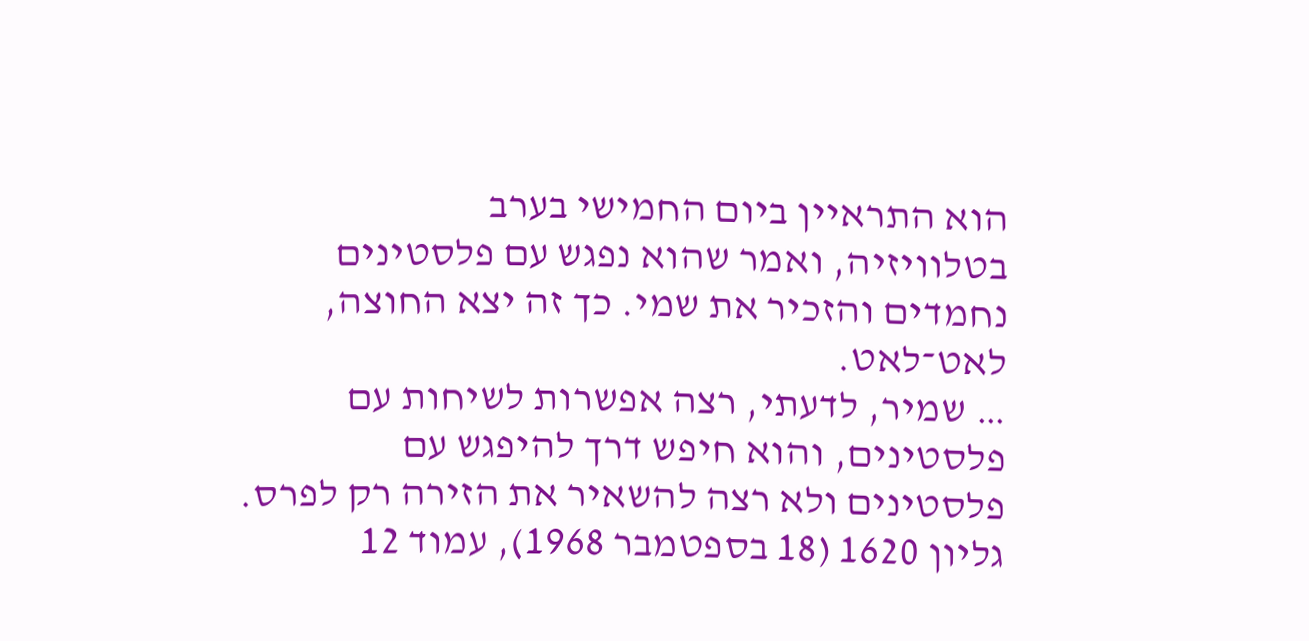הוא התראיין ביום החמישי בערב
בטלוויזיה, ואמר שהוא נפגש עם פלסטינים
נחמדים והזכיר את שמי. כך זה יצא החוצה, לאט־לאט.
… שמיר, לדעתי, רצה אפשרות לשיחות עם
פלסטינים, והוא חיפש דרך להיפגש עם
פלסטינים ולא רצה להשאיר את הזירה רק לפרס.
גליון 1620 (18 בספטמבר 1968), עמוד 12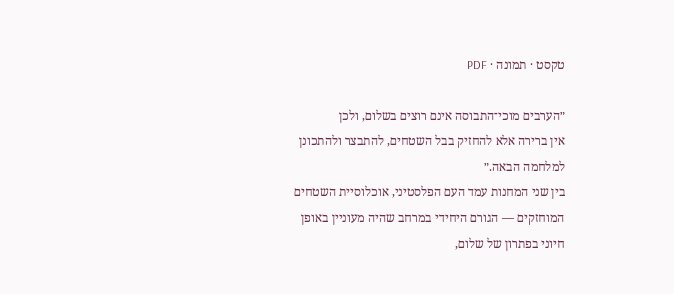טקסט · תמונה · PDF

״הערבים מוכי־התבוסה אינם רוצים בשלום, ולכן
אין ברירה אלא להחזיק בבל השטחים, להתבצר ולהתכונן
למלחמה הבאה.״
בין שני המחנות עמד העם הפלסטיני, אוכלוסיית השטחים
המוחזקים — הגורם היחידי במרחב שהיה מעוניין באופן
חיוני בפתרון של שלום,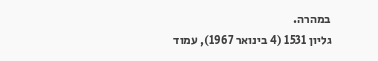במהרה.
גליון 1531 (4 בינואר 1967), עמוד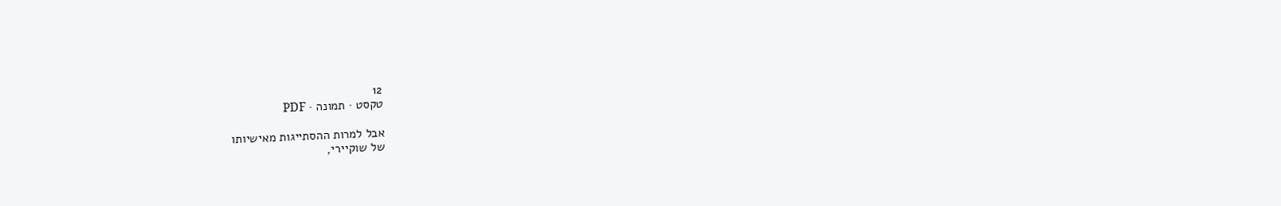12
טקסט · תמונה · PDF

אבל למרות ההסתייגות מאישיותו
של שוקיירי,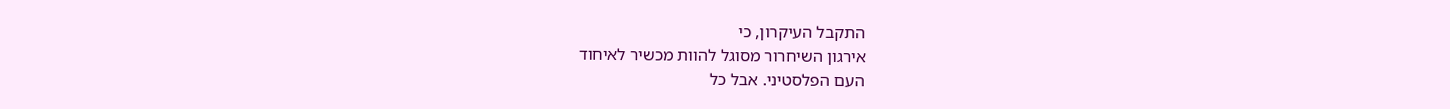התקבל העיקרון, כי
אירגון השיחרור מסוגל להוות מכשיר לאיחוד
העם הפלסטיני. אבל כל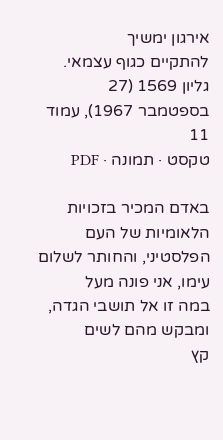אירגון ימשיך
להתקיים כגוף עצמאי.
גליון 1569 (27 בספטמבר 1967), עמוד 11
טקסט · תמונה · PDF

באדם המכיר בזכויות הלאומיות של העם
הפלסטיני, והחותר לשלום עימו, אני פונה מעל
במה זו אל תושבי הגדה, ומבקש מהם לשים
קץ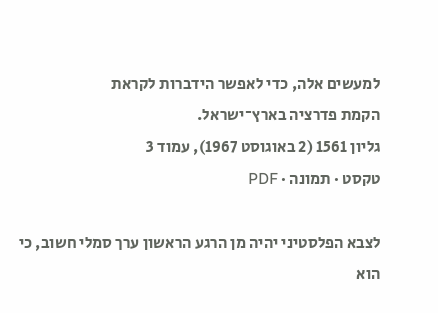למעשים אלה, כדי לאפשר הידברות לקראת
הקמת פדרציה בארץ־ישראל.
גליון 1561 (2 באוגוסט 1967), עמוד 3
טקסט · תמונה · PDF

לצבא הפלסטיני יהיה מן הרגע הראשון ערך סמלי חשוב, כי הוא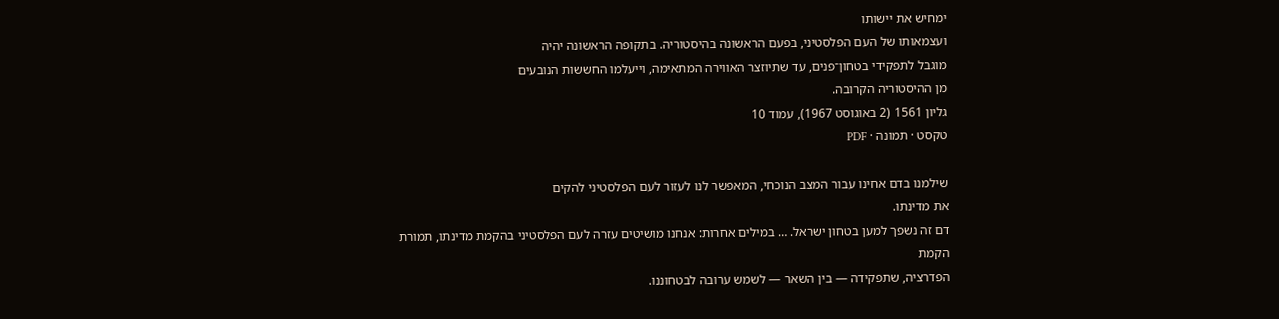ימחיש את יישותו
ועצמאותו של העם הפלסטיני, בפעם הראשונה בהיסטוריה. בתקופה הראשונה יהיה
מוגבל לתפקידי בטחון־פנים, עד שתיוזצר האווירה המתאימה, וייעלמו החששות הנובעים
מן ההיסטוריה הקרובה.
גליון 1561 (2 באוגוסט 1967), עמוד 10
טקסט · תמונה · PDF

שילמנו בדם אחינו עבור המצב הנוכחי, המאפשר לנו לעזור לעם הפלסטיני להקים
את מדינתו.
דם זה נשפך למען בטחון ישראל. … במילים אחרות: אנחנו מושיטים עזרה לעם הפלסטיני בהקמת מדינתו, תמורת הקמת
הפדרציה, שתפקידה — בין השאר — לשמש ערובה לבטחוננו.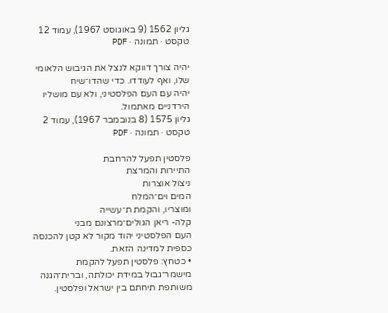גליון 1562 (9 באוגוסט 1967), עמוד 12
טקסט · תמונה · PDF

יהיה צורך דווקא לנצל את הגיבוש הלאומי
שלו, ואף לעודדו. כדי שהדו־שיח
יהיה עם העם הפלסטיני, ולא עם מושליו
הירדניים מאתמול.
גליון 1575 (8 בנובמבר 1967), עמוד 2
טקסט · תמונה · PDF

פלסטין תפעל להרחבת
התיירות והמרצת
ניצול אוצרות
המים וים־המלח
ומוצריו, והקמת ת־עשייה
קלה- ריאן הגולים־מרצונם מבני
העם הפלסטיני יהוד מקור לא קטן להכנסה
כספית למדינה הזאת.
• כטחץ: פלסטין תפעל להקמת
מישמר־גבול במידת יכולתה, וברית־הגנה
משותפת תיחתם בין ישראל ופלסטין.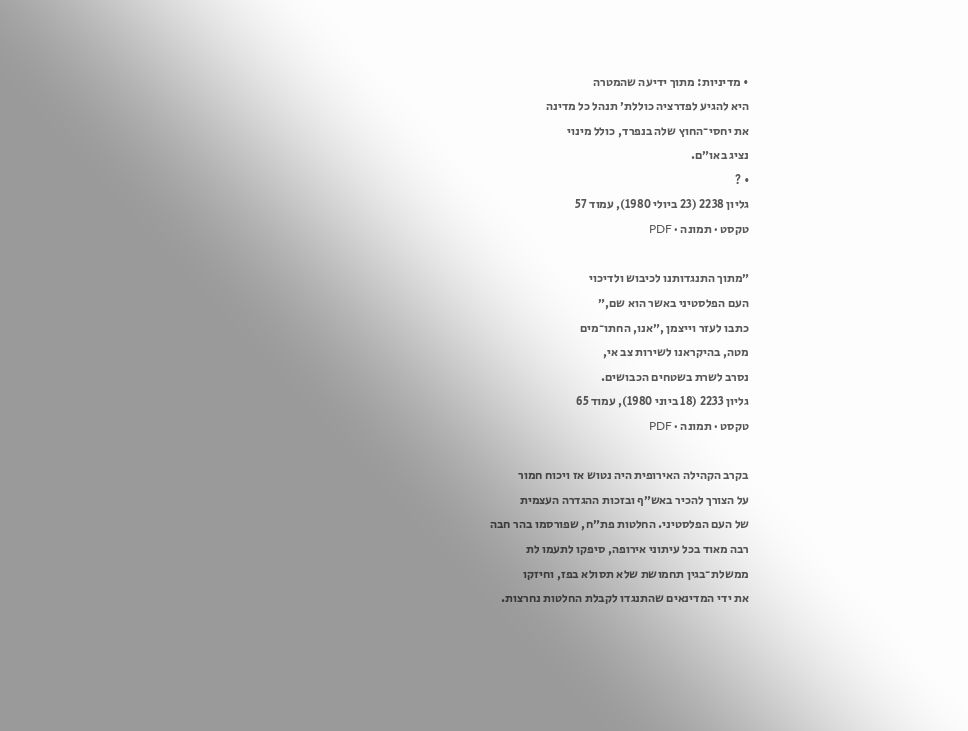• מדיניות: מתוך ידיעה שהמטרה
היא להגיע לפדרציה כוללת׳ תנהל כל מדינה
את יחסי־החוץ שלה בנפרד, כולל מינוי
נציג באו״ם.
• ?
גליון 2238 (23 ביולי 1980), עמוד 57
טקסט · תמונה · PDF

״מתוך התנגדותנו לכיבוש ולדיכוי
העם הפלסטיני באשר הוא שם,״
כתבו לעזר וייצמן ,״אנו, החתו־מים
מטה, בהיקראנו לשירות צב אי,
נסרב לשרת בשטחים הכבושים.
גליון 2233 (18 ביוני 1980), עמוד 65
טקסט · תמונה · PDF

בקרב הקהילה האירופית היה נטוש אז ויכוח חמור
על הצורך להכיר באש״ף ובזכות ההגדרה העצמית
של העם הפלסטיני. החלטות פת״ח, שפורסמו בהר חבה
רבה מאוד בכל עיתוני אירופה, סיפקו לתעמו לת
ממשלת־בגין תחמושת שלא תסולא בפז, וחיזקו
את ידי המדינאים שהתנגדו לקבלת החלטות נחרצות.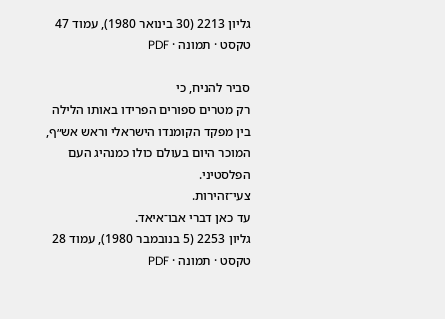גליון 2213 (30 בינואר 1980), עמוד 47
טקסט · תמונה · PDF

סביר להניח, כי
רק מטרים ספורים הפרידו באותו הלילה
בין מפקד הקומנדו הישראלי וראש אש״ף,
המוכר היום בעולם כולו כמנהיג העם
הפלסטיני.
צעי־זהירות.
עד כאן דברי אבו־איאד.
גליון 2253 (5 בנובמבר 1980), עמוד 28
טקסט · תמונה · PDF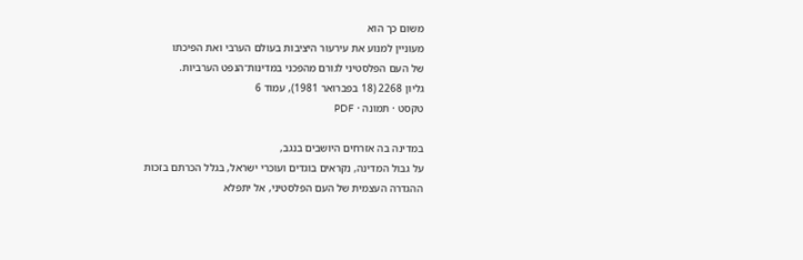משום כך הוא
מעוניין למנוע את עירעור היציבות בעולם הערבי ואת הפיכתו
של העם הפלסטיני לגורם מהפכני במדינות־הנפט הערביות.
גליון 2268 (18 בפברואר 1981), עמוד 6
טקסט · תמונה · PDF

במדינה בה אזרחים היושבים בנגב,
על גבול המדינה, נקראים בוגדים ועוכרי ישראל, בגלל הכרתם בזכות
ההגדרה העצמית של העם הפלסטיני, אל יתפלא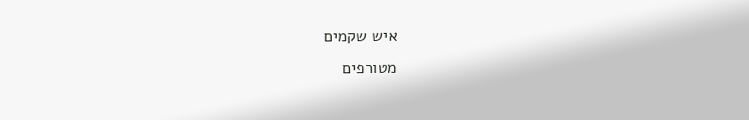איש שקמים
מטורפים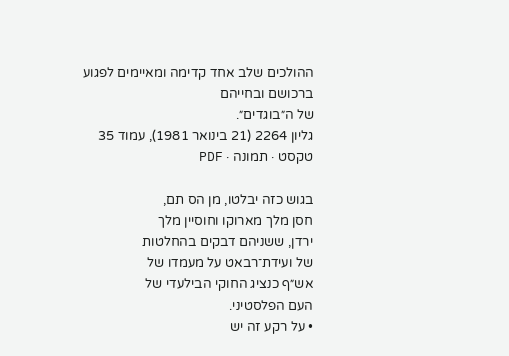ההולכים שלב אחד קדימה ומאיימים לפגוע ברכושם ובחייהם
של ה״בוגדים״.
גליון 2264 (21 בינואר 1981), עמוד 35
טקסט · תמונה · PDF

בגוש כזה יבלטו, מן הס תם,
חסן מלך מארוקו וחוסיין מלך
ירדן, ששניהם דבקים בהחלטות
של ועידת־רבאט על מעמדו של
אש״ף כנציג החוקי הבילעדי של
העם הפלסטיני.
• על רקע זה יש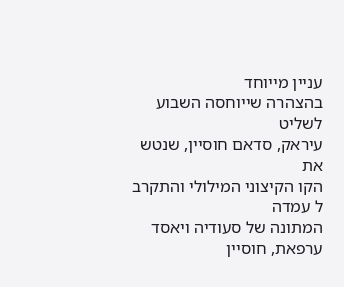עניין מייוחד
בהצהרה שייוחסה השבוע לשליט
עיראק, סדאם חוסיין, שנטש את
הקו הקיצוני המילולי והתקרב ל עמדה
המתונה של סעודיה ויאסד
ערפאת, חוסיין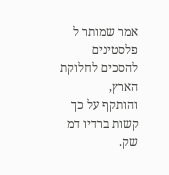אמר שמותר ל פלסטינים
להסכים לחלוקת הארץ,
והותקף על כך קשות ברדיו דמ שק.